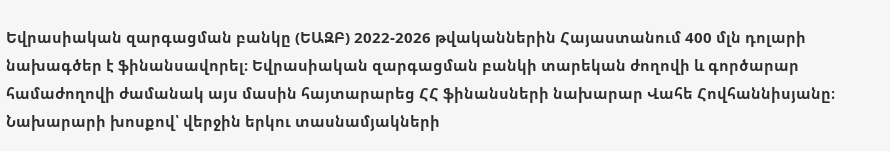Եվրասիական զարգացման բանկը (ԵԱԶԲ) 2022-2026 թվականներին Հայաստանում 400 մլն դոլարի նախագծեր է ֆինանսավորել։ Եվրասիական զարգացման բանկի տարեկան ժողովի և գործարար համաժողովի ժամանակ այս մասին հայտարարեց ՀՀ ֆինանսների նախարար Վահե Հովհաննիսյանը։
Նախարարի խոսքով՝ վերջին երկու տասնամյակների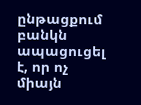ընթացքում բանկն ապացուցել է, որ ոչ միայն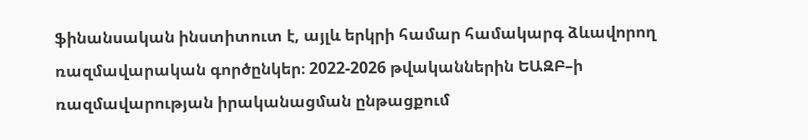ֆինանսական ինստիտուտ է, այլև երկրի համար համակարգ ձևավորող ռազմավարական գործընկեր։ 2022-2026 թվականներին ԵԱԶԲ–ի ռազմավարության իրականացման ընթացքում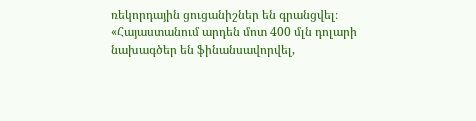ռեկորդային ցուցանիշներ են գրանցվել։
«Հայաստանում արդեն մոտ 400 մլն դոլարի նախագծեր են ֆինանսավորվել,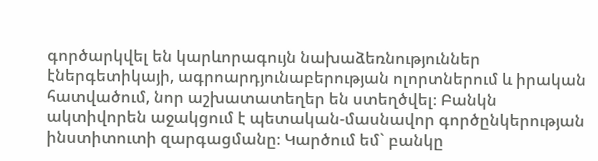գործարկվել են կարևորագույն նախաձեռնություններ էներգետիկայի, ագրոարդյունաբերության ոլորտներում և իրական հատվածում, նոր աշխատատեղեր են ստեղծվել։ Բանկն ակտիվորեն աջակցում է պետական-մասնավոր գործընկերության ինստիտուտի զարգացմանը։ Կարծում եմ` բանկը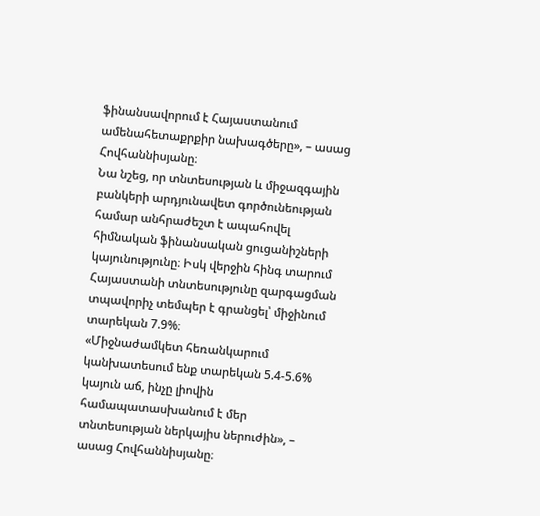ֆինանսավորում է Հայաստանում ամենահետաքրքիր նախագծերը», – ասաց Հովհաննիսյանը։
Նա նշեց, որ տնտեսության և միջազգային բանկերի արդյունավետ գործունեության համար անհրաժեշտ է ապահովել հիմնական ֆինանսական ցուցանիշների կայունությունը։ Իսկ վերջին հինգ տարում Հայաստանի տնտեսությունը զարգացման տպավորիչ տեմպեր է գրանցել՝ միջինում տարեկան 7.9%։
«Միջնաժամկետ հեռանկարում կանխատեսում ենք տարեկան 5.4-5.6% կայուն աճ, ինչը լիովին համապատասխանում է մեր տնտեսության ներկայիս ներուժին», – ասաց Հովհաննիսյանը։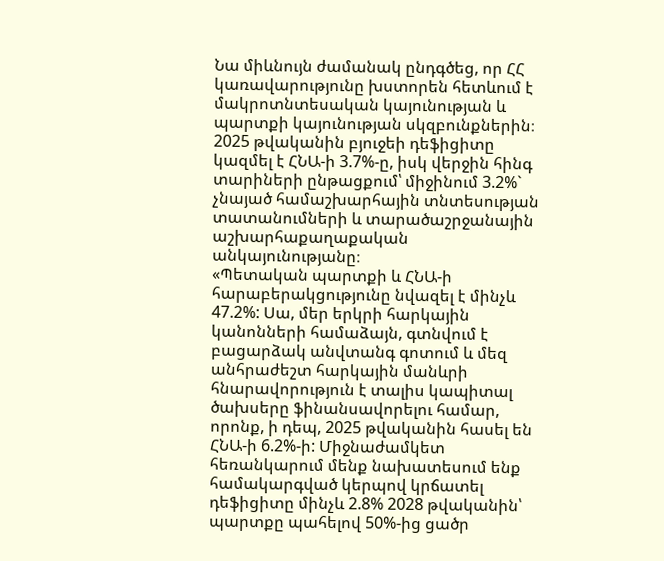Նա միևնույն ժամանակ ընդգծեց, որ ՀՀ կառավարությունը խստորեն հետևում է մակրոտնտեսական կայունության և պարտքի կայունության սկզբունքներին։ 2025 թվականին բյուջեի դեֆիցիտը կազմել է ՀՆԱ-ի 3.7%-ը, իսկ վերջին հինգ տարիների ընթացքում՝ միջինում 3.2%` չնայած համաշխարհային տնտեսության տատանումների և տարածաշրջանային աշխարհաքաղաքական անկայունությանը։
«Պետական պարտքի և ՀՆԱ-ի հարաբերակցությունը նվազել է մինչև 47.2%: Սա, մեր երկրի հարկային կանոնների համաձայն, գտնվում է բացարձակ անվտանգ գոտում և մեզ անհրաժեշտ հարկային մանևրի հնարավորություն է տալիս կապիտալ ծախսերը ֆինանսավորելու համար, որոնք, ի դեպ, 2025 թվականին հասել են ՀՆԱ-ի 6.2%-ի: Միջնաժամկետ հեռանկարում մենք նախատեսում ենք համակարգված կերպով կրճատել դեֆիցիտը մինչև 2.8% 2028 թվականին՝ պարտքը պահելով 50%-ից ցածր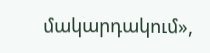մակարդակում»,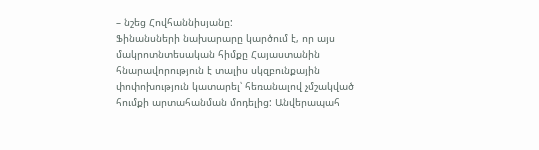– նշեց Հովհաննիսյանը:
Ֆինանսների նախարարը կարծում է, որ այս մակրոտնտեսական հիմքը Հայաստանին հնարավորություն է տալիս սկզբունքային փոփոխություն կատարել՝ հեռանալով չմշակված հումքի արտահանման մոդելից: Անվերապահ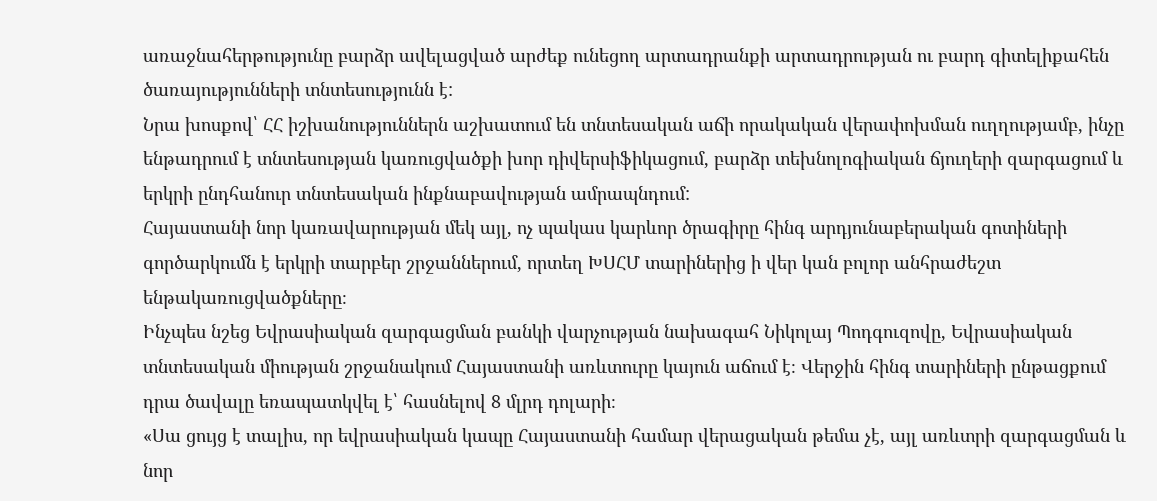առաջնահերթությունը բարձր ավելացված արժեք ունեցող արտադրանքի արտադրության ու բարդ գիտելիքահեն ծառայությունների տնտեսությունն է:
Նրա խոսքով՝ ՀՀ իշխանություններն աշխատում են տնտեսական աճի որակական վերափոխման ուղղությամբ, ինչը ենթադրում է տնտեսության կառուցվածքի խոր դիվերսիֆիկացում, բարձր տեխնոլոգիական ճյուղերի զարգացում և երկրի ընդհանուր տնտեսական ինքնաբավության ամրապնդում:
Հայաստանի նոր կառավարության մեկ այլ, ոչ պակաս կարևոր ծրագիրը հինգ արդյունաբերական գոտիների գործարկումն է երկրի տարբեր շրջաններում, որտեղ ԽՍՀՄ տարիներից ի վեր կան բոլոր անհրաժեշտ ենթակառուցվածքները։
Ինչպես նշեց Եվրասիական զարգացման բանկի վարչության նախագահ Նիկոլայ Պոդգուզովը, Եվրասիական տնտեսական միության շրջանակում Հայաստանի առևտուրը կայուն աճում է։ Վերջին հինգ տարիների ընթացքում դրա ծավալը եռապատկվել է՝ հասնելով 8 մլրդ դոլարի։
«Սա ցույց է տալիս, որ եվրասիական կապը Հայաստանի համար վերացական թեմա չէ, այլ առևտրի զարգացման և նոր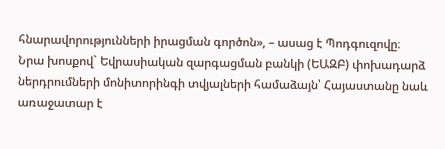հնարավորությունների իրացման գործոն», – ասաց է Պոդգուզովը։
Նրա խոսքով` Եվրասիական զարգացման բանկի (ԵԱԶԲ) փոխադարձ ներդրումների մոնիտորինգի տվյալների համաձայն՝ Հայաստանը նաև առաջատար է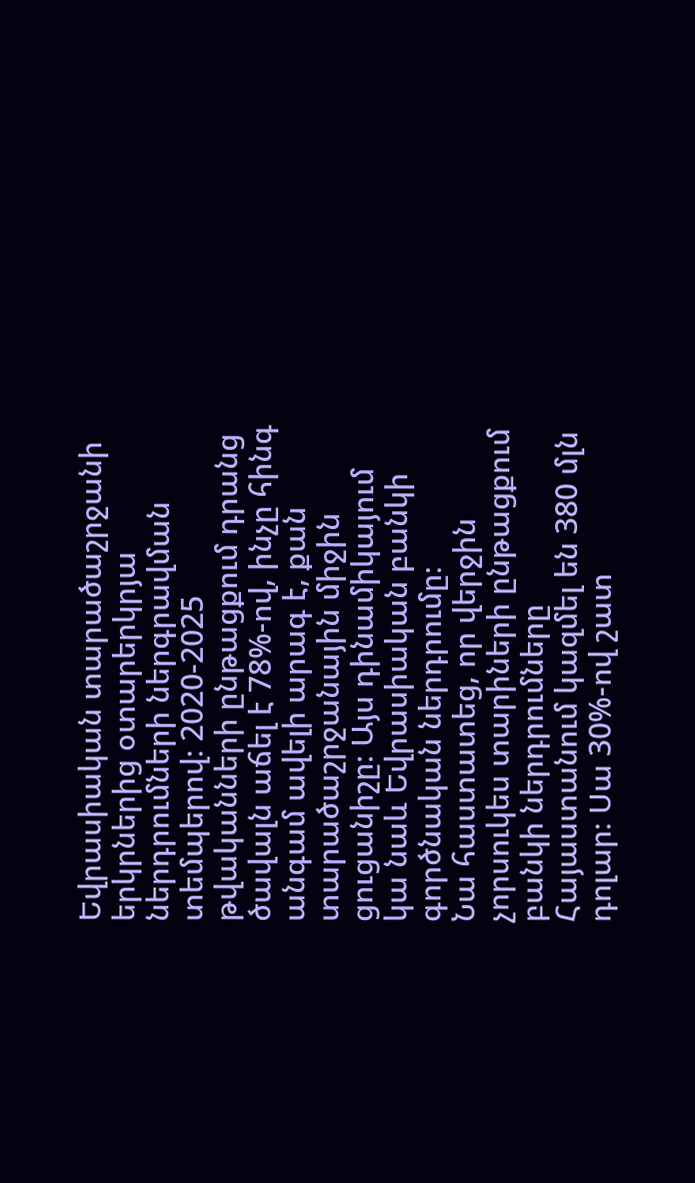Եվրասիական տարածաշրջանի երկրներից օտարերկրյա ներդրումների ներգրավման տեմպերով։ 2020-2025 թվականների ընթացքում դրանց ծավալն աճել է 78%-ով, ինչը հինգ անգամ ավելի արագ է, քան տարածաշրջանային միջին ցուցանիշը։ Այս դինամիկայում կա նաև Եվրասիական բանկի գործնական ներդրումը։
Նա հաստատեց, որ վերջին չորսուկես տարիների ընթացքում բանկի ներդրումները Հայաստանում կազմել են 380 մլն դոլար։ Սա 30%-ով շատ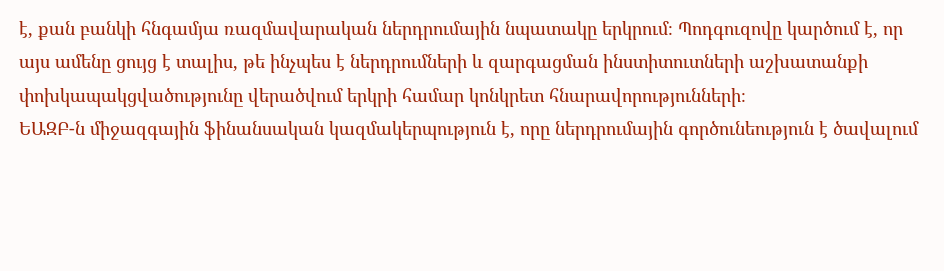է, քան բանկի հնգամյա ռազմավարական ներդրումային նպատակը երկրում։ Պոդգուզովը կարծում է, որ այս ամենը ցույց է տալիս, թե ինչպես է ներդրումների և զարգացման ինստիտուտների աշխատանքի փոխկապակցվածությունը վերածվում երկրի համար կոնկրետ հնարավորությունների։
ԵԱԶԲ-ն միջազգային ֆինանսական կազմակերպություն է, որը ներդրումային գործունեություն է ծավալում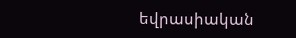եվրասիական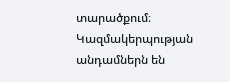տարածքում։ Կազմակերպության անդամներն են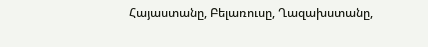Հայաստանը, Բելառուսը, Ղազախստանը,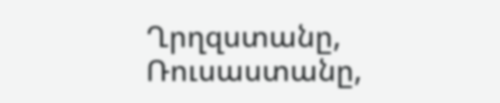Ղրղզստանը, Ռուսաստանը,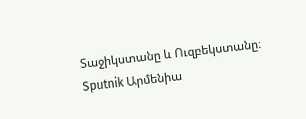Տաջիկստանը և Ուզբեկստանը։
Sputnik Արմենիա